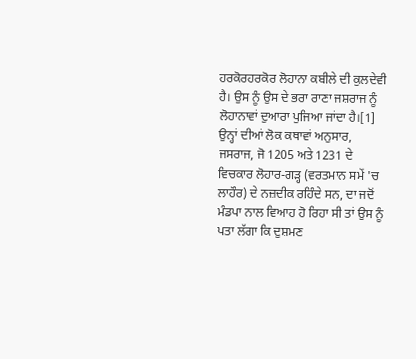ਹਰਕੋਰਹਰਕੋਰ ਲੋਹਾਨਾ ਕਬੀਲੇ ਦੀ ਕੁਲਦੇਵੀ ਹੈ। ਉਸ ਨੂੰ ਉਸ ਦੇ ਭਰਾ ਰਾਣਾ ਜਸ਼ਰਾਜ ਨੂੰ ਲੋਹਾਨਾਵਾਂ ਦੁਆਰਾ ਪੁਜਿਆ ਜਾਂਦਾ ਹੈ।[1] ਉਨ੍ਹਾਂ ਦੀਆਂ ਲੋਕ ਕਥਾਵਾਂ ਅਨੁਸਾਰ, ਜਸਰਾਜ, ਜੋ 1205 ਅਤੇ 1231 ਦੇ ਵਿਚਕਾਰ ਲੋਹਾਰ-ਗੜ੍ਹ (ਵਰਤਮਾਨ ਸਮੇਂ 'ਚ ਲਾਹੌਰ) ਦੇ ਨਜ਼ਦੀਕ ਰਹਿੰਦੇ ਸਨ, ਦਾ ਜਦੋਂ ਮੰਡਪਾ ਨਾਲ ਵਿਆਹ ਹੋ ਰਿਹਾ ਸੀ ਤਾਂ ਉਸ ਨੂੰ ਪਤਾ ਲੱਗਾ ਕਿ ਦੁਸ਼ਮਣ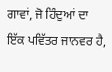ਗਾਵਾਂ, ਜੋ ਹਿੰਦੁਆਂ ਦਾ ਇੱਕ ਪਵਿੱਤਰ ਜਾਨਵਰ ਹੈ,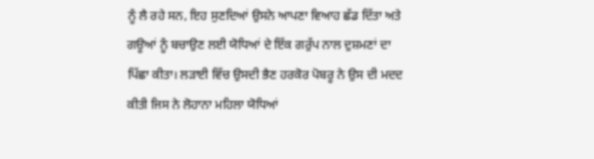ਨੂੰ ਲੈ ਰਹੇ ਸਨ, ਇਹ ਸੁਣਦਿਆਂ ਉਸਨੇ ਆਪਣਾ ਵਿਆਹ ਛੱਡ ਦਿੱਤਾ ਅਤੇ ਗਊਆਂ ਨੂੰ ਬਚਾਉਣ ਲਈ ਯੋਧਿਆਂ ਦੇ ਇੱਕ ਗਰੁੱਪ ਨਾਲ ਦੁਸ਼ਮਣਾਂ ਦਾ ਪਿੱਛਾ ਕੀਤਾ। ਲੜਾਈ ਵਿੱਚ ਉਸਦੀ ਭੈਣ ਹਰਕੋਰ ਪੋਬਰੂ ਨੇ ਉਸ ਦੀ ਮਦਦ ਕੀਤੀ ਜਿਸ ਨੇ ਲੋਹਾਨਾ ਮਹਿਲਾ ਯੋਧਿਆਂ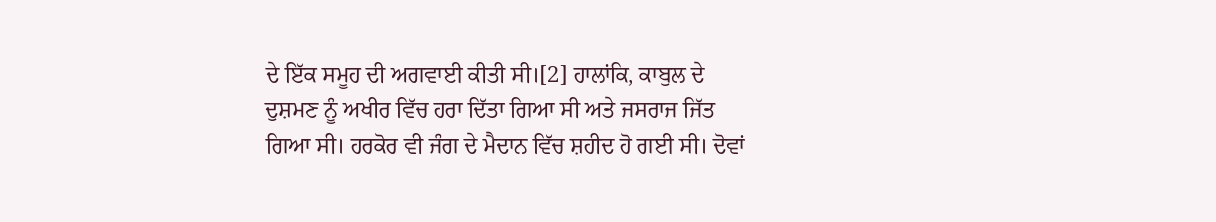ਦੇ ਇੱਕ ਸਮੂਹ ਦੀ ਅਗਵਾਈ ਕੀਤੀ ਸੀ।[2] ਹਾਲਾਂਕਿ, ਕਾਬੁਲ ਦੇ ਦੁਸ਼ਮਣ ਨੂੰ ਅਖੀਰ ਵਿੱਚ ਹਰਾ ਦਿੱਤਾ ਗਿਆ ਸੀ ਅਤੇ ਜਸਰਾਜ ਜਿੱਤ ਗਿਆ ਸੀ। ਹਰਕੋਰ ਵੀ ਜੰਗ ਦੇ ਮੈਦਾਨ ਵਿੱਚ ਸ਼ਹੀਦ ਹੋ ਗਈ ਸੀ। ਦੋਵਾਂ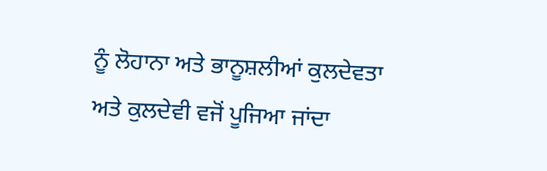ਨੂੰ ਲੋਹਾਨਾ ਅਤੇ ਭਾਨੂਸ਼ਲੀਆਂ ਕੁਲਦੇਵਤਾ ਅਤੇ ਕੁਲਦੇਵੀ ਵਜੋਂ ਪੂਜਿਆ ਜਾਂਦਾ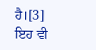ਹੈ।[3] ਇਹ ਵੀ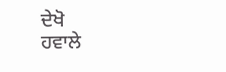ਦੇਖੋ
ਹਵਾਲੇ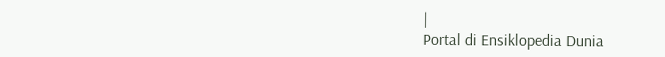|
Portal di Ensiklopedia Dunia